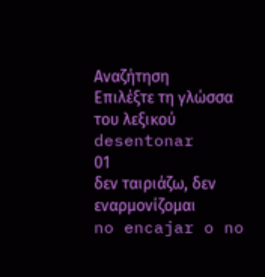Αναζήτηση
Επιλέξτε τη γλώσσα του λεξικού
desentonar
01
δεν ταιριάζω, δεν εναρμονίζομαι
no encajar o no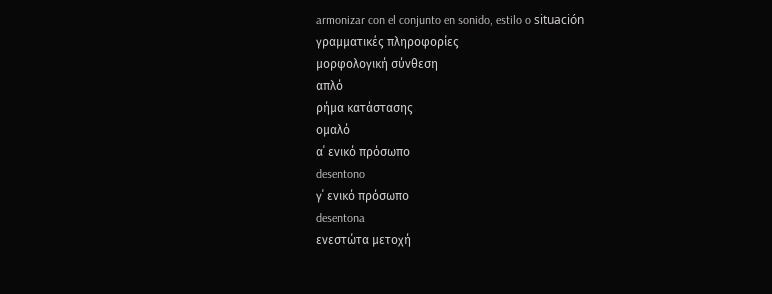armonizar con el conjunto en sonido, estilo o situación
γραμματικές πληροφορίες
μορφολογική σύνθεση
απλό
ρήμα κατάστασης
ομαλό
α΄ ενικό πρόσωπο
desentono
γ΄ ενικό πρόσωπο
desentona
ενεστώτα μετοχή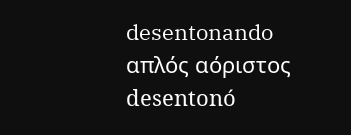desentonando
απλός αόριστος
desentonó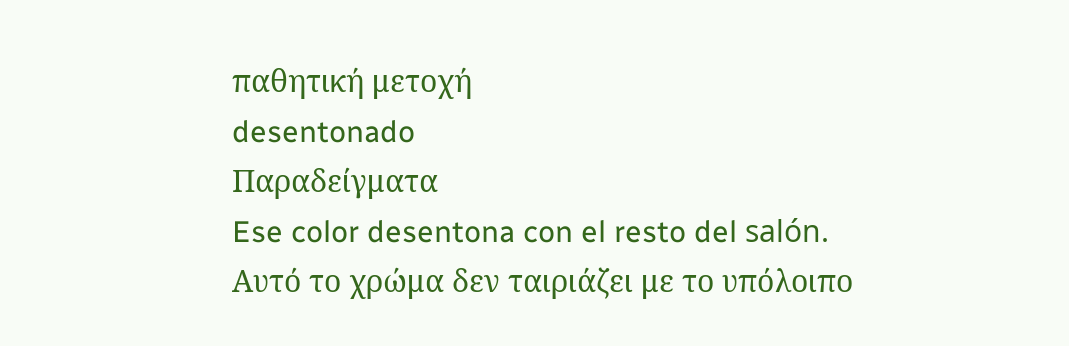παθητική μετοχή
desentonado
Παραδείγματα
Ese color desentona con el resto del salón.
Αυτό το χρώμα δεν ταιριάζει με το υπόλοιπο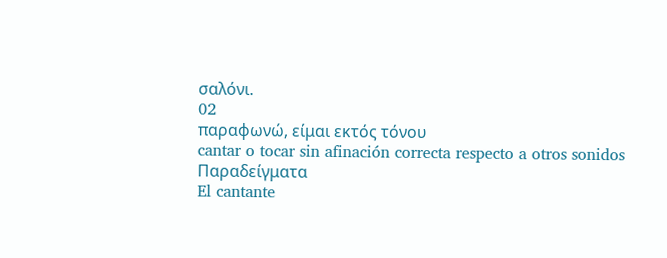σαλόνι.
02
παραφωνώ, είμαι εκτός τόνου
cantar o tocar sin afinación correcta respecto a otros sonidos
Παραδείγματα
El cantante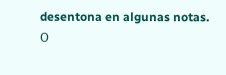desentona en algunas notas.
Ο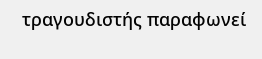τραγουδιστής παραφωνεί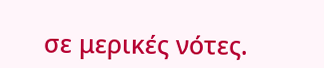σε μερικές νότες.